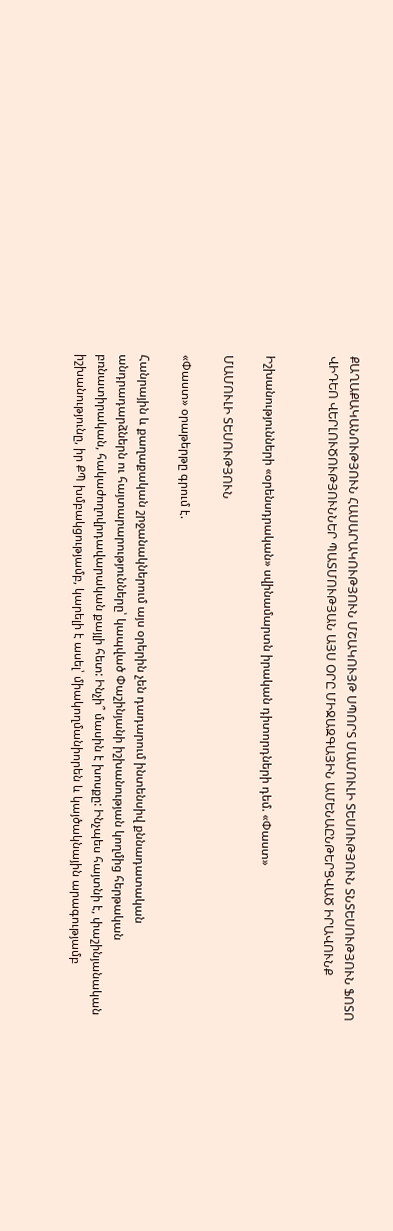ՔԱՂԱՔԱԿԱՆՈՒԹՅՈՒՆ ՀԱՍԱՐԱԿՈՒԹՅՈՒՆ ՄՇԱԿՈՒՅԹ ՍՊՈՐՏ ՄԱՄՈՒԼԻ ՏԵՍՈՒԹՅՈՒՆ ՏՆՏԵՍՈՒԹՅՈՒՆ ՖՈՏՈ ՎԻԴԵՈ ՎԵՐԼՈՒԾՈՒԹՅՈՒՆՆԵՐ ՊԱՏՄՈՒԹՅԱՆ ԱՅՍ ՕՐԸ ՄԻՋԱԶԳԱՅԻՆ ԱՄԵՆԱԸՆԹԵՐՑՎԱԾ ԻՐԱՎՈՒՆՔ


Իշխանությունների «օրենսդրական» սվինամարտն իրական դիտորդների դեմ. «Փաստ»

ՄԱՄՈՒԼԻ ՏԵՍՈՒԹՅՈՒՆ

«Փաստ» օրաթերթը գրում է.

Հանրային և քաղաքական շրջանակներում այս օրերին չեն դադարում ինտենսիվ քննադատական անդրադարձներն ու հայտարարությունները՝ կապված Փաշինյանի իշխանության կողմից հերթական բռնատիրական, հակաժողովրդավարական քայլի հետ: Ինչի՞ մասին է խոսքը: Ինչպես հայտնի է, փաշինյանական իշխանությունը, իր ՔՊ խմբակցությամբ, կարելի է ասել՝ միակողմանիորեն և կայծակնային արագությամբ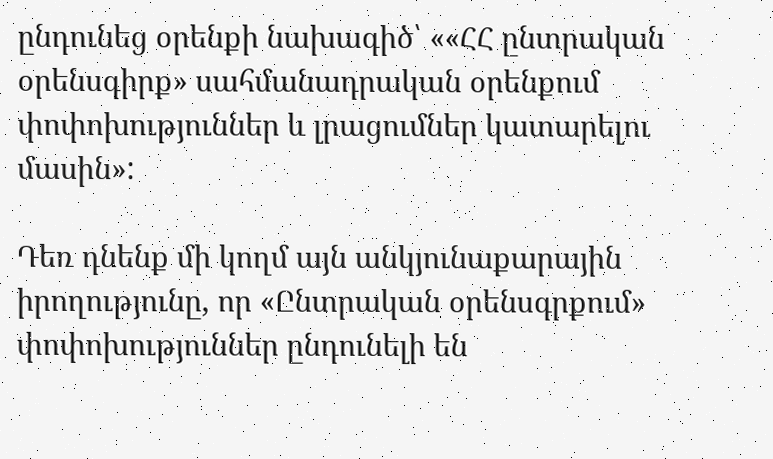ընդունեց օրենքի նախագիծ՝ ««ՀՀ ընտրական օրենսգիրք» սահմանադրական օրենքում փոփոխություններ և լրացումներ կատարելու մասին»:

Դեռ դնենք մի կողմ այն անկյունաքարային իրողությունը, որ «Ընտրական օրենսգրքում» փոփոխություններ ընդունելի են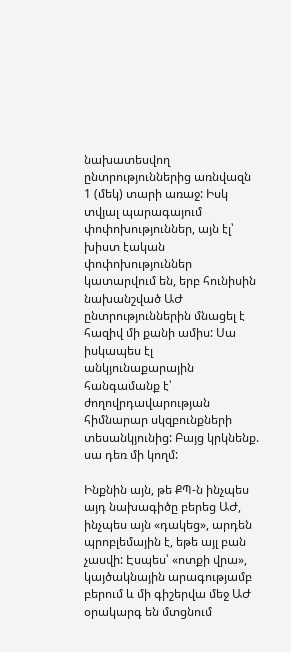նախատեսվող ընտրություններից առնվազն 1 (մեկ) տարի առաջ: Իսկ տվյալ պարագայում փոփոխություններ, այն էլ՝ խիստ էական փոփոխություններ կատարվում են, երբ հունիսին նախանշված ԱԺ ընտրություններին մնացել է հազիվ մի քանի ամիս: Սա իսկապես էլ անկյունաքարային հանգամանք է՝ ժողովրդավարության հիմնարար սկզբունքների տեսանկյունից: Բայց կրկնենք. սա դեռ մի կողմ:

Ինքնին այն, թե ՔՊ-ն ինչպես այդ նախագիծը բերեց ԱԺ, ինչպես այն «դակեց», արդեն պրոբլեմային է, եթե այլ բան չասվի: Էսպես՝ «ոտքի վրա», կայծակնային արագությամբ բերում և մի գիշերվա մեջ ԱԺ օրակարգ են մտցնում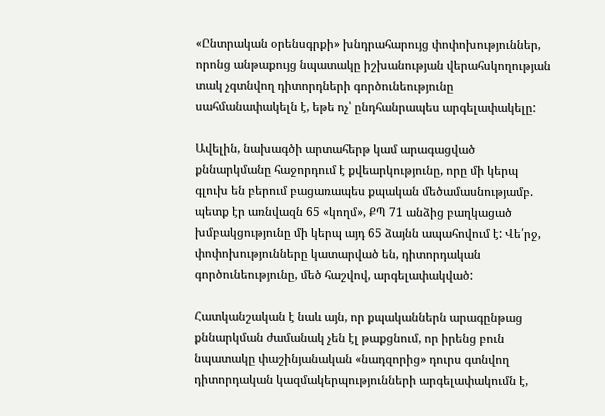«Ընտրական օրենսգրքի» խնդրահարույց փոփոխություններ, որոնց անթաքույց նպատակը իշխանության վերահսկողության տակ չգտնվող դիտորդների գործունեությունը սահմանափակելն է, եթե ոչ՝ ընդհանրապես արգելափակելը:

Ավելին, նախագծի արտահերթ կամ արագացված քննարկմանը հաջորդում է քվեարկությունը, որը մի կերպ գլուխ են բերում բացառապես քպական մեծամասնությամբ. պետք էր առնվազն 65 «կողմ», ՔՊ 71 անձից բաղկացած խմբակցությունը մի կերպ այդ 65 ձայնն ապահովում է: Վե՛րջ, փոփոխությունները կատարված են, դիտորդական գործունեությունը, մեծ հաշվով, արգելափակված:

Հատկանշական է նաև այն, որ քպականներն արագընթաց քննարկման ժամանակ չեն էլ թաքցնում, որ իրենց բուն նպատակը փաշինյանական «նադզորից» դուրս գտնվող դիտորդական կազմակերպությունների արգելափակումն է,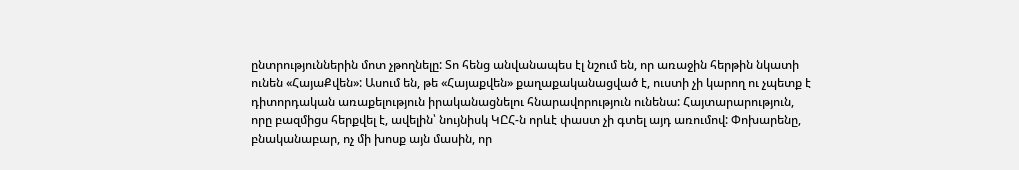ընտրություններին մոտ չթողնելը: Տո հենց անվանապես էլ նշում են, որ առաջին հերթին նկատի ունեն «ՀայաՔվեն»: Ասում են, թե «Հայաքվեն» քաղաքականացված է, ուստի չի կարող ու չպետք է դիտորդական առաքելություն իրականացնելու հնարավորություն ունենա: Հայտարարություն, որը բազմիցս հերքվել է, ավելին՝ նույնիսկ ԿԸՀ-ն որևէ փաստ չի գտել այդ առումով: Փոխարենը, բնականաբար, ոչ մի խոսք այն մասին, որ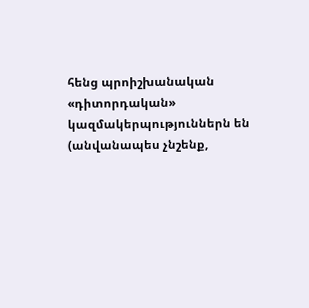հենց պրոիշխանական «դիտորդական» կազմակերպություններն են (անվանապես չնշենք,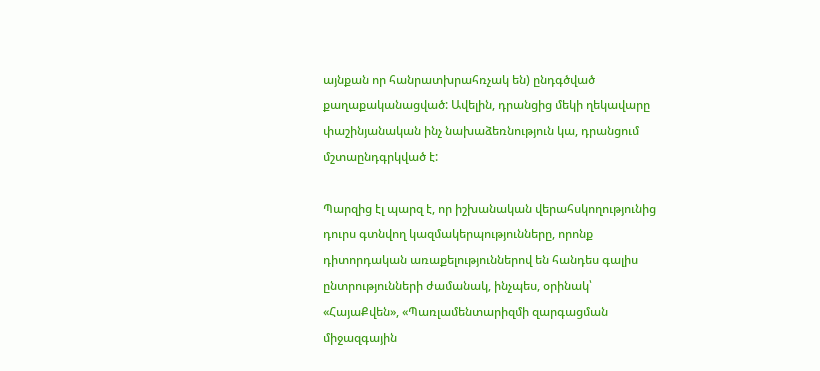այնքան որ հանրատխրահռչակ են) ընդգծված քաղաքականացված: Ավելին, դրանցից մեկի ղեկավարը փաշինյանական ինչ նախաձեռնություն կա, դրանցում մշտաընդգրկված է:

Պարզից էլ պարզ է, որ իշխանական վերահսկողությունից դուրս գտնվող կազմակերպությունները, որոնք դիտորդական առաքելություններով են հանդես գալիս ընտրությունների ժամանակ, ինչպես, օրինակ՝ «ՀայաՔվեն», «Պառլամենտարիզմի զարգացման միջազգային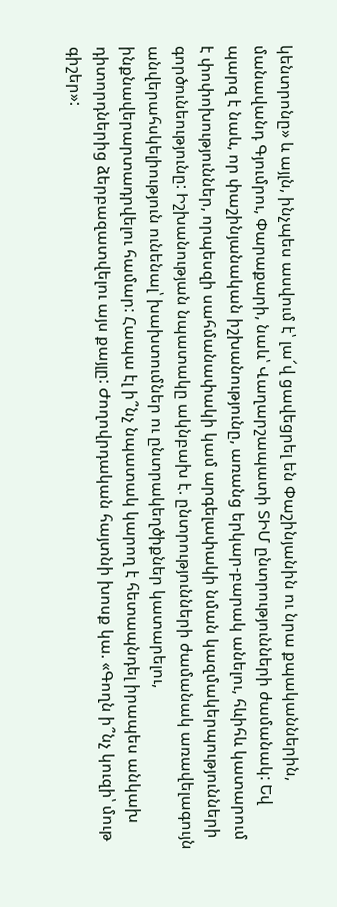կենտրոնը» և այլն, ինչպես ասվում է՝ լա՜վ ցավեցրել են Փաշինյանին ու նրա քպականներին, մանավանդ Գյումրու, Փարաքարի, նաև՝ Վաղարշապատի ՏԻՄ ընտրությունների ժամանակ: Եվ պարզ է նաև, որ փաշինյանական իշխանությունը, առանց երկար-բարակ անելու, հևիհև կատարում է փոփոխություններ, որպեսզի սահմանափակի կամ արգելափակի նման կազմակերպությունների գործունեությունը: Իշխանության նպատակը ակնբախ է. ընտրությունների ժամանակ առավելագույն անվերահսկելիություն ունենալ՝ խախտումներ ու ընտրակեղծիքներ կատարելու, ինքնավերարտադրվելու համար: Հապա էլ ի՞նչ նպատակ կարող է հետապնդել իրապես անկախ դիտորդներից ձերբազատվելու այս քայլը: Ժողովրդական հայտնի խոսք կա. «Գողն ի՞նչ կուզի՝ մութ գիշեր»: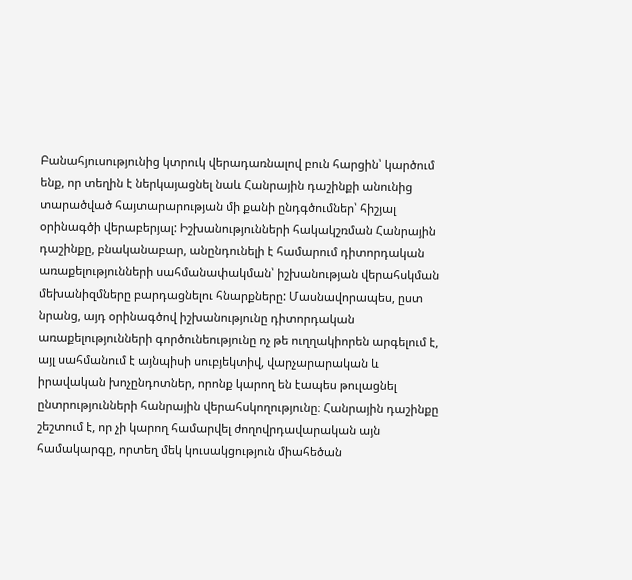Բանահյուսությունից կտրուկ վերադառնալով բուն հարցին՝ կարծում ենք, որ տեղին է ներկայացնել նաև Հանրային դաշինքի անունից տարածված հայտարարության մի քանի ընդգծումներ՝ հիշյալ օրինագծի վերաբերյալ: Իշխանությունների հակակշռման Հանրային դաշինքը, բնականաբար, անընդունելի է համարում դիտորդական առաքելությունների սահմանափակման՝ իշխանության վերահսկման մեխանիզմները բարդացնելու հնարքները: Մասնավորապես, ըստ նրանց, այդ օրինագծով իշխանությունը դիտորդական առաքելությունների գործունեությունը ոչ թե ուղղակիորեն արգելում է, այլ սահմանում է այնպիսի սուբյեկտիվ, վարչարարական և իրավական խոչընդոտներ, որոնք կարող են էապես թուլացնել ընտրությունների հանրային վերահսկողությունը։ Հանրային դաշինքը շեշտում է, որ չի կարող համարվել ժողովրդավարական այն համակարգը, որտեղ մեկ կուսակցություն միահեծան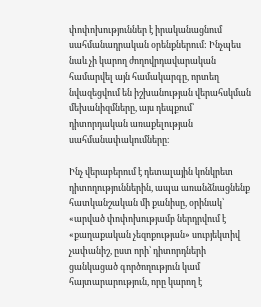փոփոխություններ է իրականացնում սահմանադրական օրենքներում: Ինչպես նաև չի կարող ժողովրդավարական համարվել այն համակարգը, որտեղ նվազեցվում են իշխանության վերահսկման մեխանիզմները, այս դեպքում՝ դիտորդական առաքելության սահմանափակումները։

Ինչ վերաբերում է դետալային կոնկրետ դիտողություններին, ապա առանձնացնենք հատկանշական մի քանիսը, օրինակ՝ «արված փոփոխությամբ ներդրվում է «քաղաքական չեզոքության» սուբյեկտիվ չափանիշ, ըստ որի՝ դիտորդների ցանկացած գործողություն կամ հայտարարություն, որը կարող է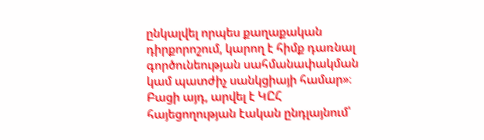ընկալվել որպես քաղաքական դիրքորոշում, կարող է հիմք դառնալ գործունեության սահմանափակման կամ պատժիչ սանկցիայի համար»։ Բացի այդ, արվել է ԿԸՀ հայեցողության էական ընդլայնում՝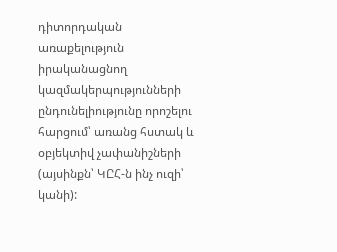դիտորդական առաքելություն իրականացնող կազմակերպությունների ընդունելիությունը որոշելու հարցում՝ առանց հստակ և օբյեկտիվ չափանիշների (այսինքն՝ ԿԸՀ-ն ինչ ուզի՝ կանի):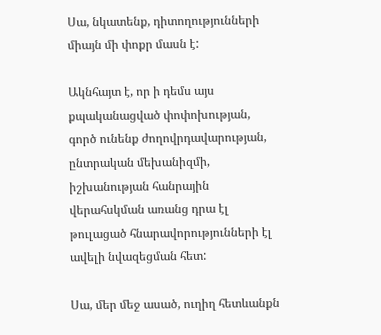Սա, նկատենք, դիտողությունների միայն մի փոքր մասն է:

Ակնհայտ է, որ ի դեմս այս քպականացված փոփոխության, գործ ունենք ժողովրդավարության, ընտրական մեխանիզմի, իշխանության հանրային վերահսկման առանց դրա էլ թուլացած հնարավորությունների էլ ավելի նվազեցման հետ:

Սա, մեր մեջ ասած, ուղիղ հետևանքն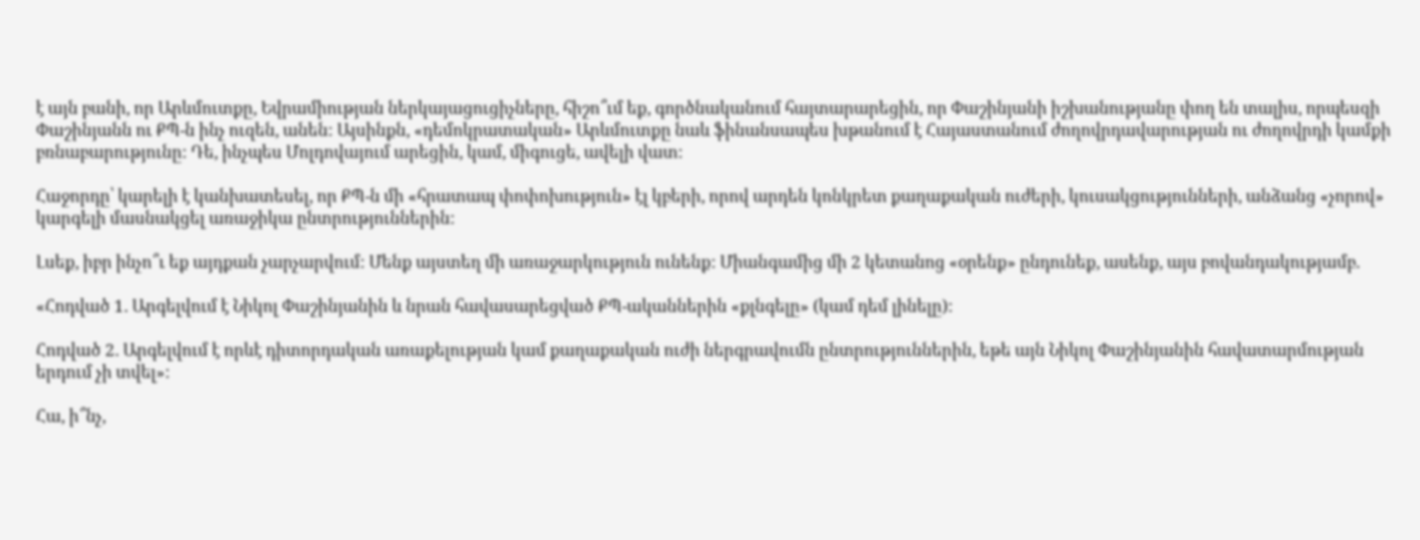է այն բանի, որ Արևմուտքը, Եվրամիության ներկայացուցիչները, հիշո՞ւմ եք, գործնականում հայտարարեցին, որ Փաշինյանի իշխանությանը փող են տալիս, որպեսզի Փաշինյանն ու ՔՊ-ն ինչ ուզեն, անեն: Այսինքն, «դեմոկրատական» Արևմուտքը նաև ֆինանսապես խթանում է Հայաստանում ժողովրդավարության ու ժողովրդի կամքի բռնաբարությունը: Դե, ինչպես Մոլդովայում արեցին, կամ, միգուցե, ավելի վատ:

Հաջորդը՝ կարելի է կանխատեսել, որ ՔՊ-ն մի «հրատապ փոփոխություն» էլ կբերի, որով արդեն կոնկրետ քաղաքական ուժերի, կուսակցությունների, անձանց «չորով» կարգելի մասնակցել առաջիկա ընտրություններին:

Լսեք, իբր ինչո՞ւ եք այդքան չարչարվում: Մենք այստեղ մի առաջարկություն ունենք: Միանգամից մի 2 կետանոց «օրենք» ընդունեք, ասենք, այս բովանդակությամբ.

«Հոդված 1. Արգելվում է Նիկոլ Փաշինյանին և նրան հավասարեցված ՔՊ-ականներին «քլնգելը» (կամ դեմ լինելը):

Հոդված 2. Արգելվում է որևէ դիտորդական առաքելության կամ քաղաքական ուժի ներգրավումն ընտրություններին, եթե այն Նիկոլ Փաշինյանին հավատարմության երդում չի տվել»:

Հա, ի՞նչ,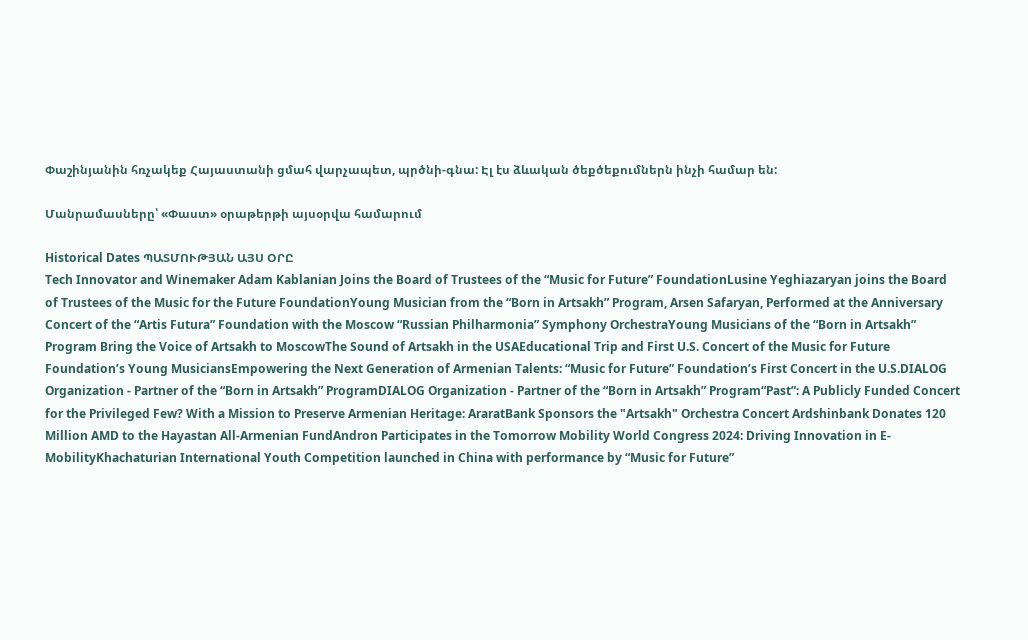Փաշինյանին հռչակեք Հայաստանի ցմահ վարչապետ, պրծնի-գնա: Էլ էս ձևական ծեքծեքումներն ինչի համար են:

Մանրամասները՝ «Փաստ» օրաթերթի այսօրվա համարում

Historical Dates ՊԱՏՄՈՒԹՅԱՆ ԱՅՍ ՕՐԸ
Tech Innovator and Winemaker Adam Kablanian Joins the Board of Trustees of the “Music for Future” FoundationLusine Yeghiazaryan joins the Board of Trustees of the Music for the Future FoundationYoung Musician from the “Born in Artsakh” Program, Arsen Safaryan, Performed at the Anniversary Concert of the “Artis Futura” Foundation with the Moscow “Russian Philharmonia” Symphony OrchestraYoung Musicians of the “Born in Artsakh” Program Bring the Voice of Artsakh to MoscowThe Sound of Artsakh in the USAEducational Trip and First U.S. Concert of the Music for Future Foundation’s Young MusiciansEmpowering the Next Generation of Armenian Talents: “Music for Future” Foundation’s First Concert in the U.S.DIALOG Organization - Partner of the “Born in Artsakh” ProgramDIALOG Organization - Partner of the “Born in Artsakh” Program“Past”: A Publicly Funded Concert for the Privileged Few? With a Mission to Preserve Armenian Heritage: AraratBank Sponsors the "Artsakh" Orchestra Concert Ardshinbank Donates 120 Million AMD to the Hayastan All-Armenian FundAndron Participates in the Tomorrow Mobility World Congress 2024: Driving Innovation in E-MobilityKhachaturian International Youth Competition launched in China with performance by “Music for Future”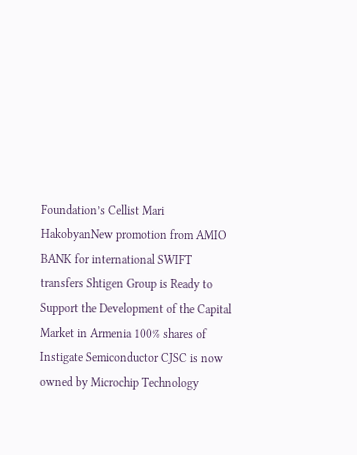Foundation’s Cellist Mari HakobyanNew promotion from AMIO BANK for international SWIFT transfers Shtigen Group is Ready to Support the Development of the Capital Market in Armenia 100% shares of Instigate Semiconductor CJSC is now owned by Microchip Technology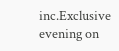inc.Exclusive evening on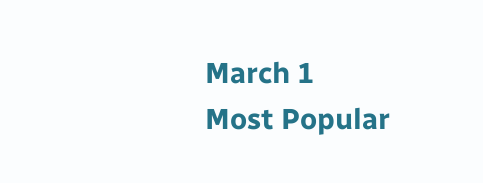March 1
Most Popular